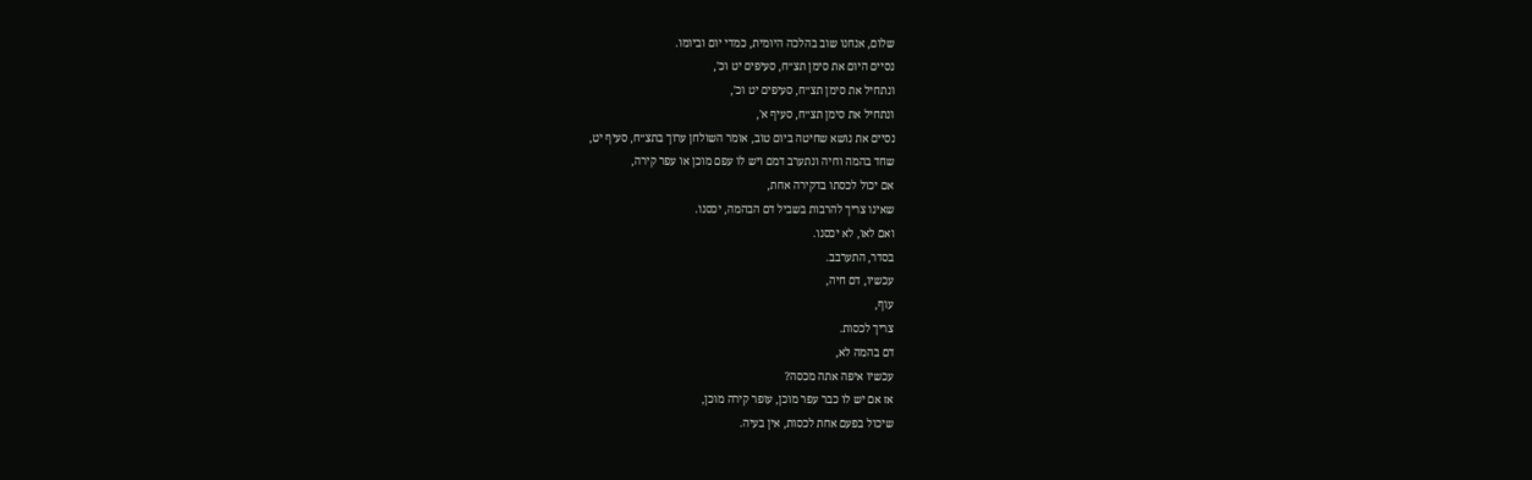שלום, אנחנו שוב בהלכה היומית, כמדי יום וביומו.
נסיים היום את סימן תצ״ח, סעיפים יט וכ',
ונתחיל את סימן תצ״ח, סעיפים יט וכ',
ונתחיל את סימן תצ״ח, סעיף א',
נסיים את נושא שחיטה ביום טוב, אומר השולחן ערוך בתצ״ח, סעיף יט,
שחד בהמה וחיה ונתערב דמם ויש לו עפם מוכן או עפר קירה,
אם יכול לכסתו בדקירה אחת,
שאינו צריך להרבות בשביל דם הבהמה, יכסנו.
ואם לאו, לא יכסנו.
בסדר, התערבב.
עכשיו, דם חיה,
עוף,
צריך לכסות.
דם בהמה לא,
עכשיו איפה אתה מכסה?
אז אם יש לו כבר עפר מוכן, עופר קירה מוכן,
שיכול בפעם אחת לכסות, אין בעיה.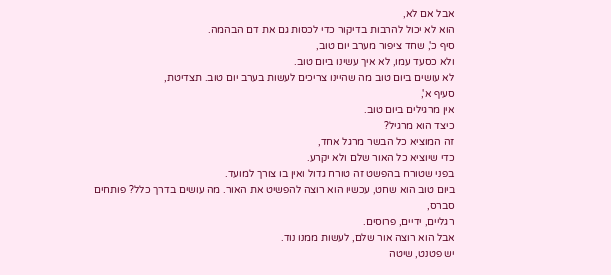אבל אם לא,
הוא לא יכול להרבות בדיקור כדי לכסות גם את דם הבהמה.
סיף כ', שחד ציפור מערב יום טוב,
ולא כסעד עמו, לא איך עשינו ביום טוב.
לא עושים ביום טוב מה שהיינו צריכים לעשות בערב יום טוב. תצדיטת,
סעיף א',
אין מרגילים ביום טוב.
כיצד הוא מרגיל?
זה המוציא כל הבשר מרגל אחד,
כדי שיוציא כל האור שלם ולא יקרע.
בפני שטורח בהפשט זה טורח גדול ואין בו צורך למועד.
ביום טוב הוא שחט, עכשיו הוא רוצה להפשיט את האור. מה עושים בדרך כלל? פותחים סברס,
רגליים, ידיים, פרוסים.
אבל הוא רוצה אור שלם, לעשות ממנו נוד.
יש פטנט, שיטה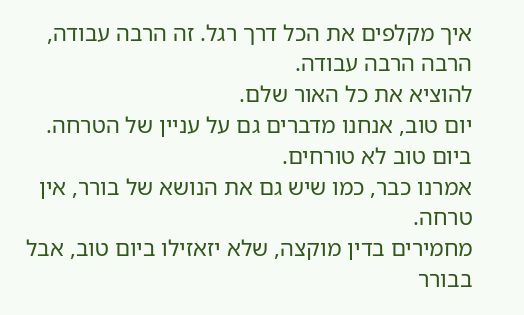איך מקלפים את הכל דרך רגל. זה הרבה עבודה, הרבה הרבה עבודה.
להוציא את כל האור שלם.
יום טוב, אנחנו מדברים גם על עניין של הטרחה.
ביום טוב לא טורחים.
אמרנו כבר, כמו שיש גם את הנושא של בורר, אין טרחה.
מחמירים בדין מוקצה, שלא יזאזילו ביום טוב, אבל
בבורר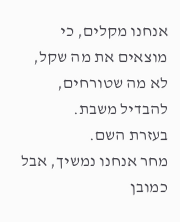אנחנו מקלים, כי מוצאים את מה שקל, לא מה שטורחים,
להבדיל משבת.
בעזרת השם.
מחר אנחנו נמשיך, אבל כמובן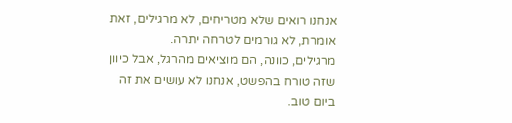אנחנו רואים שלא מטריחים, לא מרגילים, זאת אומרת, לא גורמים לטרחה יתרה.
מרגילים, כוונה, הם מוציאים מהרגל, אבל כיוון שזה טורח בהפשט, אנחנו לא עושים את זה ביום טוב.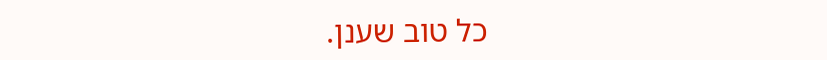כל טוב שענן.